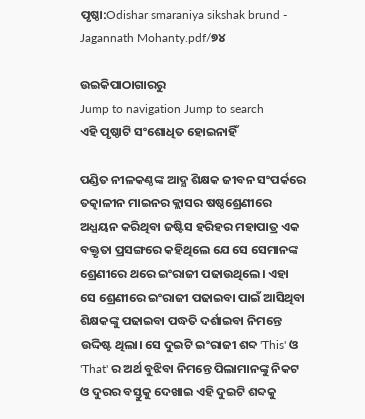ପୃଷ୍ଠା:Odishar smaraniya sikshak brund - Jagannath Mohanty.pdf/୭୪

ଉଇକିପାଠାଗାର‌ରୁ
Jump to navigation Jump to search
ଏହି ପୃଷ୍ଠାଟି ସଂଶୋଧିତ ହୋଇନାହିଁ

ପଣ୍ଡିତ ନୀଳକଣ୍ଠଙ୍କ ଆଦ୍ଯ ଶିକ୍ଷକ ଜୀବନ ସଂପର୍କରେ ତତ୍କାଳୀନ ମାଇନର କ୍ଲାସର ଷଷ୍ଠଶ୍ରେଣୀରେ ଅଧ୍ଯୟନ କରିଥିବା ଜଷ୍ଟିସ ହରିହର ମହାପାତ୍ର ଏକ ବକ୍ତୃତା ପ୍ରସଙ୍ଗରେ କହିଥିଲେ ଯେ ସେ ସେମାନଙ୍କ ଶ୍ରେଣୀରେ ଥରେ ଇଂରାଜୀ ପଢାଉଥିଲେ। ଏହା ସେ ଶ୍ରେଣୀରେ ଇଂରାଜୀ ପଢାଇବା ପାଇଁ ଆସିଥିବା ଶିକ୍ଷକଙ୍କୁ ପଢାଇବା ପଦ୍ଧତି ଦର୍ଶାଇବା ନିମନ୍ତେ ଉଦ୍ଦିଷ୍ଟ ଥିଲା। ସେ ଦୁଇଟି ଇଂରାଜୀ ଶବ୍ଦ 'This' ଓ 'That' ର ଅର୍ଥ ବୁଝିବା ନିମନ୍ତେ ପିଲାମାନଙ୍କୁ ନିକଟ ଓ ଦୁରର ବସ୍ତୁକୁ ଦେଖାଇ ଏହି ଦୁଇଟି ଶବ୍ଦକୁ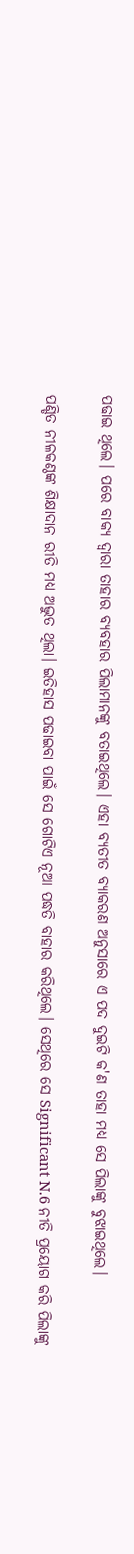ପଢାଇ ଥିଲେ। ପରେ ବାକ୍ଯ ଦ୍ବାରା ତାହାର ବ୍ଯବହାର ପିଲାମାନଙ୍କୁ ବତାଇଥିଲେ। ଏହା ବ୍ଯତୀତ ବ୍ଯାକରଣ ଅନୁସାରେ ଏ ପଦ ଦୁଇଟି କ'ଣ ତାହା ମଧ୍ଯ ସେ ପିଲାଙ୍କୁ ବୁଝାଇଥିଲେ।

ପଣ୍ଡିତ ନୀଳକଣ୍ଠଙ୍କ ଶିକ୍ଷାଦାନ ରୀତି ମଧ୍ଯ ଅଦ୍ଭୁତ ଥିଲା। ଇତିହାସ ପଢାଇବା ପାଇଁ ସେ ଗୋଟିଏ ନୂଆ ପଦ୍ଧତି ବାହାର କରିଥିଲେ। ସେଥିରେ ସେ Significant N.6 ନୀତି ପ୍ରୟୋଗ କରି ପିଲାଙ୍କୁ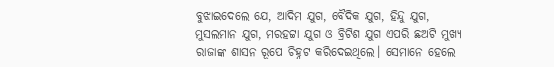ବୁଝାଇଦେଲେ ଯେ, ଆଦିମ ଯୁଗ, ବୈଦିକ ଯୁଗ, ହିନ୍ଦୁ ଯୁଗ, ମୁସଲମାନ ଯୁଗ, ମରହଟ୍ଟା ଯୁଗ ଓ ବ୍ରିଟିଶ ଯୁଗ ଏପରି ଛଅଟି ମୁଖ୍ଯ ରାଜାଙ୍କ ଶାସନ ରୂପେ ଚିହ୍ନଟ କରିଦେଇଥିଲେ। ସେମାନେ ହେଲେ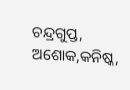ଚନ୍ଦ୍ରଗୁପ୍ତ, ଅଶୋକ,କନିଷ୍କ,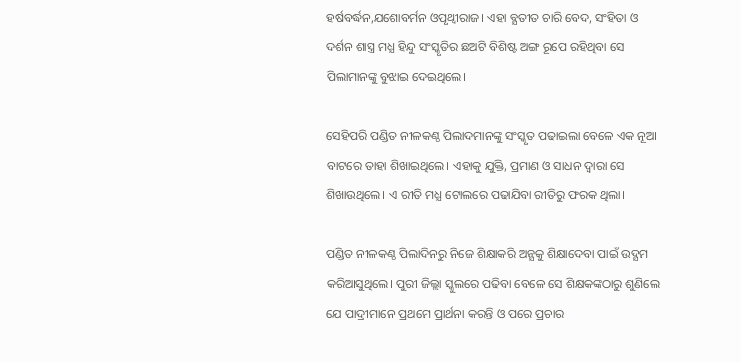ହର୍ଷବର୍ଦ୍ଧନ,ଯଶୋବର୍ମନ ଓପୃଥ୍ବୀରାଜ। ଏହା ବ୍ଯତୀତ ଚାରି ବେଦ, ସଂହିତା ଓ ଦର୍ଶନ ଶାସ୍ତ୍ର ମଧ୍ଯ ହିନ୍ଦୁ ସଂସ୍କୃତିର ଛଅଟି ବିଶିଷ୍ଟ ଅଙ୍ଗ ରୂପେ ରହିଥିବା ସେ ପିଲାମାନଙ୍କୁ ବୁଝାଇ ଦେଇଥିଲେ।

ସେହିପରି ପଣ୍ଡିତ ନୀଳକଣ୍ଠ ପିଲାଦମାନଙ୍କୁ ସଂସ୍କୃତ ପଢାଇଲା ବେଳେ ଏକ ନୂଆ ବାଟରେ ତାହା ଶିଖାଇଥିଲେ। ଏହାକୁ ଯୁକ୍ତି, ପ୍ରମାଣ ଓ ସାଧନ ଦ୍ବାରା ସେ ଶିଖାଉଥିଲେ। ଏ ରୀତି ମଧ୍ଯ ଟୋଲରେ ପଢାଯିବା ରୀତିରୁ ଫରକ ଥିଲା।

ପଣ୍ଡିତ ନୀଳକଣ୍ଠ ପିଲାଦିନରୁ ନିଜେ ଶିକ୍ଷାକରି ଅନ୍ଯକୁ ଶିକ୍ଷାଦେବା ପାଇଁ ଉଦ୍ଯମ କରିଆସୁଥିଲେ। ପୁରୀ ଜିଲ୍ଲା ସ୍କୁଲରେ ପଢିବା ବେଳେ ସେ ଶିକ୍ଷକଙ୍କଠାରୁ ଶୁଣିଲେ ଯେ ପାଦ୍ରୀମାନେ ପ୍ରଥମେ ପ୍ରାର୍ଥନା କରନ୍ତି ଓ ପରେ ପ୍ରଚାର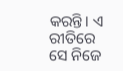କରନ୍ତି। ଏ ରୀତିରେ ସେ ନିଜେ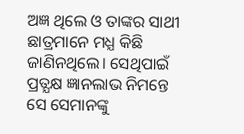ଅଜ୍ଞ ଥିଲେ ଓ ତାଙ୍କର ସାଥୀ ଛାତ୍ରମାନେ ମଧ୍ଯ କିଛି ଜାଣିନଥିଲେ। ସେଥିପାଇଁ ପ୍ରତ୍ଯକ୍ଷ ଜ୍ଞାନଲାଭ ନିମନ୍ତେ ସେ ସେମାନଙ୍କୁ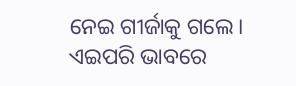ନେଇ ଗୀର୍ଜାକୁ ଗଲେ। ଏଇପରି ଭାବରେ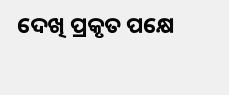ଦେଖି ପ୍ରକୃତ ପକ୍ଷେ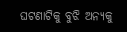ଘଟଣାଟିକୁ ବୁଝି ଅନ୍ଯକୁ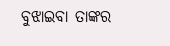ବୁଝାଇବା ତାଙ୍କର